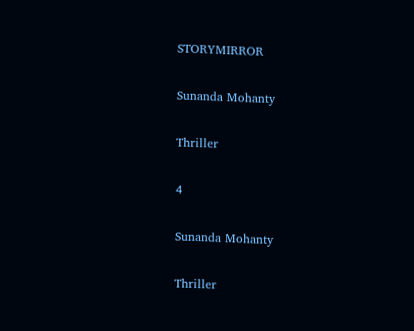STORYMIRROR

Sunanda Mohanty

Thriller

4

Sunanda Mohanty

Thriller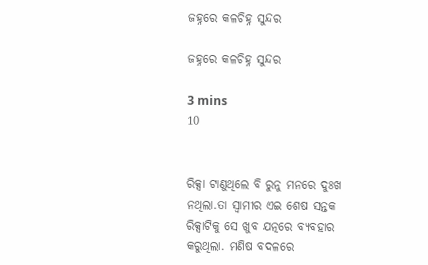ଜହ୍ନରେ କଳଚିହ୍ନ ସୁନ୍ଦର

ଜହ୍ନରେ କଳଚିହ୍ନ ସୁନ୍ଦର

3 mins
10


ରିକ୍ସା ଟାଣୁଥିଲେ ବି ରୁନୁ ମନରେ ଦୁଃଖ ନଥିଲା.ତା ସ୍ୱାମୀର ଏଇ ଶେଷ ସନ୍ତକ ରିକ୍ସାଟିକୁ ସେ ଖୁବ ଯତ୍ନରେ ବ୍ୟବହାର କରୁଥିଲା. ମଣିଷ ବଦଳରେ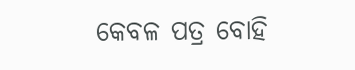କେବଳ ପତ୍ର ବୋହି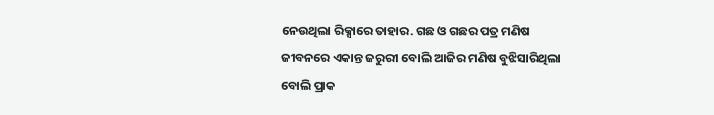ନେଉଥିଲା ରିକ୍ସାରେ ତାହାର. ଗଛ ଓ ଗଛର ପତ୍ର ମଣିଷ ଜୀବନରେ ଏକାନ୍ତ ଜରୁରୀ ବୋଲି ଆଜିର ମଣିଷ ବୁଝିସାରିଥିଲା ବୋଲି ପ୍ରାକ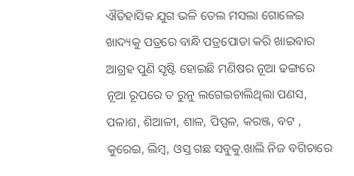ଐତିହାସିକ ଯୁଗ ଭଳି ତେଲ ମସଲା ଗୋଳେଇ ଖାଦ୍ୟକୁ ପତ୍ରରେ ବାନ୍ଧି ପତ୍ରପୋଡା କରି ଖାଇବାର ଆଗ୍ରହ ପୁଣି ସୃଷ୍ଟି ହୋଇଛି ମଣିଷର ନୂଆ ଢଙ୍ଗରେ ନୂଆ ରୂପରେ ତ ରୁନୁ ଲଗେଇଚାଲିଥିଲା ପଣସ, ପଳାଶ, ଶିଆଳୀ, ଶାଳ, ପିପ୍ପଳ, କରଞ୍ଜ, ବଟ , କୁରେଇ, ଲିମ୍ବ, ଓସ୍ତ ଗଛ ସବୁକୁ.ଖାଲି ନିଜ ବଗିଚାରେ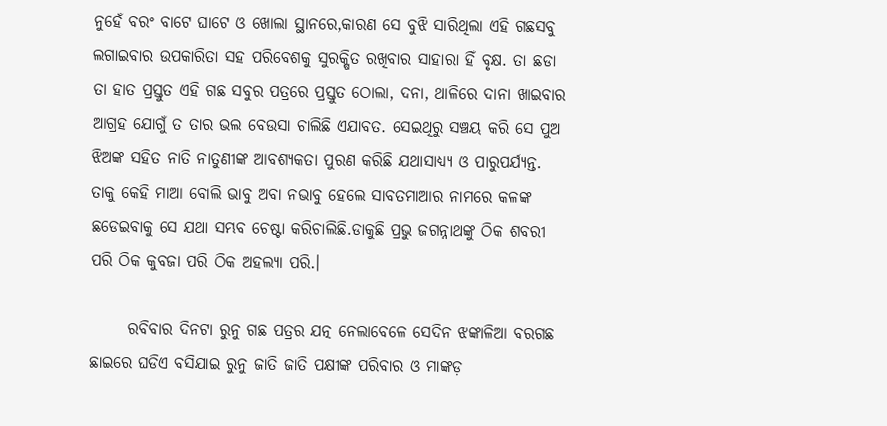ନୁହେଁ ବରଂ ବାଟେ ଘାଟେ ଓ ଖୋଲା ସ୍ଥାନରେ,କାରଣ ସେ ବୁଝି ସାରିଥିଲା ଏହି ଗଛସବୁ ଲଗାଇବାର ଉପକାରିତା ସହ ପରିବେଶକୁ ସୁରକ୍ଷିତ ରଖିବାର ସାହାରା ହିଁ ବୃକ୍ଷ. ତା ଛଡା ତା ହାତ ପ୍ରସ୍ତୁତ ଏହି ଗଛ ସବୁର ପତ୍ରରେ ପ୍ରସ୍ତୁତ ଠୋଲା, ଦନା, ଥାଳିରେ ଦାନା ଖାଇବାର ଆଗ୍ରହ ଯୋଗୁଁ ତ ତାର ଭଲ ବେଉସା ଚାଲିଛି ଏଯାବତ. ସେଇଥିରୁ ସଞ୍ଚୟ କରି ସେ ପୁଅ ଝିଅଙ୍କ ସହିତ ନାତି ନାତୁଣୀଙ୍କ ଆବଶ୍ୟକତା ପୁରଣ କରିଛି ଯଥାସାଧ୍ୟ୍ୟ ଓ ପାରୁପର୍ଯ୍ୟନ୍ତ. ତାକୁ କେହି ମାଆ ବୋଲି ଭାବୁ ଅବା ନଭାବୁ ହେଲେ ସାବତମାଆର ନାମରେ କଳଙ୍କ ଛଡେଇବାକୁ ସେ ଯଥା ସମ୍ଭବ ଚେଷ୍ଟା କରିଚାଲିଛି.ଡାକୁଛି ପ୍ରଭୁ ଜଗନ୍ନାଥଙ୍କୁ ଠିକ ଶବରୀ ପରି ଠିକ କୁବଜା ପରି ଠିକ ଅହଲ୍ୟା ପରି.।

      ରବିବାର ଦିନଟା ରୁନୁ ଗଛ ପତ୍ରର ଯତ୍ନ ନେଲାବେଳେ ସେଦିନ ଝଙ୍କାଳିଆ ବରଗଛ ଛାଇରେ ଘଡିଏ ବସିଯାଇ ରୁନୁ ଜାତି ଜାତି ପକ୍ଷୀଙ୍କ ପରିବାର ଓ ମାଙ୍କଡ଼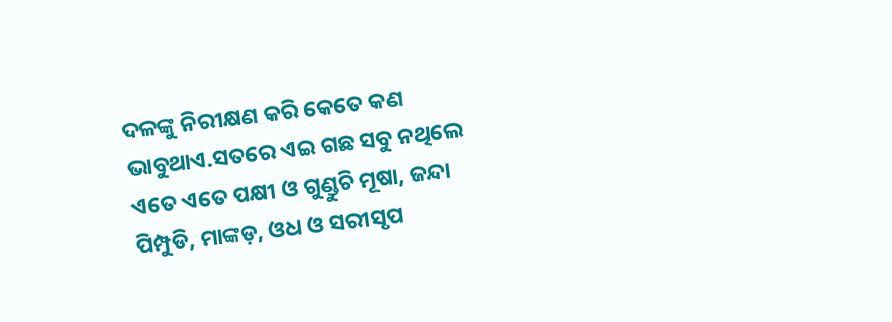ଦଳଙ୍କୁ ନିରୀକ୍ଷଣ କରି କେତେ କଣ ଭାବୁଥାଏ.ସତରେ ଏଇ ଗଛ ସବୁ ନଥିଲେ ଏତେ ଏତେ ପକ୍ଷୀ ଓ ଗୁଣ୍ଡୁଚି ମୂଷା, ଜନ୍ଦା ପିମ୍ପୁଡି, ମାଙ୍କଡ଼, ଓଧ ଓ ସରୀସୃପ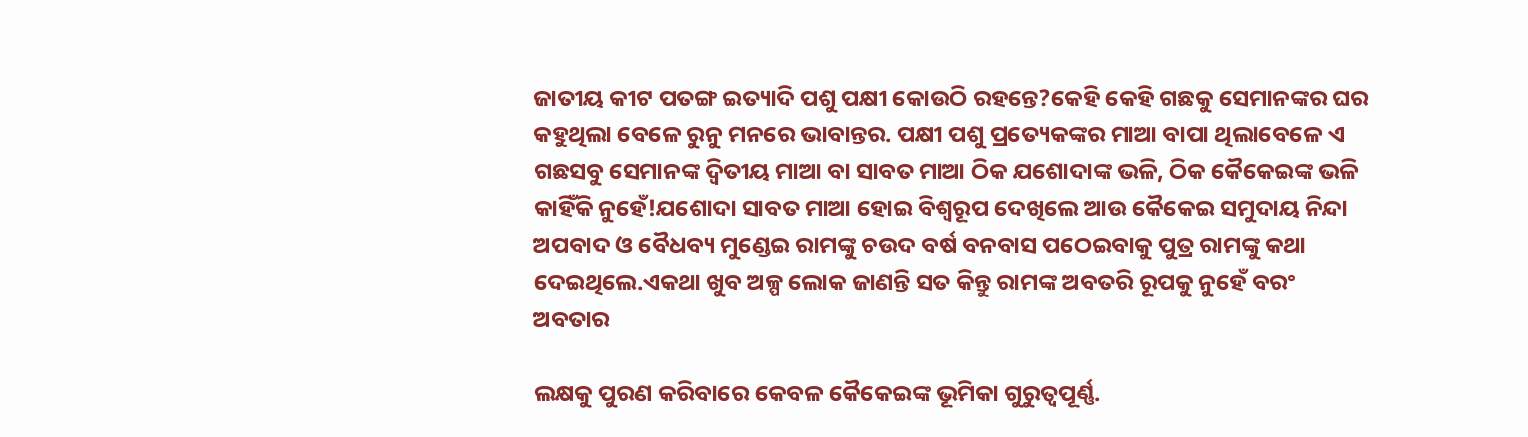ଜାତୀୟ କୀଟ ପତଙ୍ଗ ଇତ୍ୟାଦି ପଶୁ ପକ୍ଷୀ କୋଉଠି ରହନ୍ତେ?କେହି କେହି ଗଛକୁ ସେମାନଙ୍କର ଘର କହୁଥିଲା ବେଳେ ରୁନୁ ମନରେ ଭାବାନ୍ତର. ପକ୍ଷୀ ପଶୁ ପ୍ରତ୍ୟେକଙ୍କର ମାଆ ବାପା ଥିଲାବେଳେ ଏ ଗଛସବୁ ସେମାନଙ୍କ ଦ୍ୱିତୀୟ ମାଆ ବା ସାବତ ମାଆ ଠିକ ଯଶୋଦାଙ୍କ ଭଳି, ଠିକ କୈକେଇଙ୍କ ଭଳି କାହିଁକି ନୁହେଁ!ଯଶୋଦା ସାବତ ମାଆ ହୋଇ ବିଶ୍ଵରୂପ ଦେଖିଲେ ଆଉ କୈକେଇ ସମୁଦାୟ ନିନ୍ଦା ଅପବାଦ ଓ ବୈଧବ୍ୟ ମୁଣ୍ଡେଇ ରାମଙ୍କୁ ଚଉଦ ବର୍ଷ ବନବାସ ପଠେଇବାକୁ ପୁତ୍ର ରାମଙ୍କୁ କଥା ଦେଇଥିଲେ.ଏକଥା ଖୁବ ଅଳ୍ପ ଲୋକ ଜାଣନ୍ତି ସତ କିନ୍ତୁ ରାମଙ୍କ ଅବତରି ରୂପକୁ ନୁହେଁ ବରଂ ଅବତାର

ଲକ୍ଷକୁ ପୁରଣ କରିବାରେ କେବଳ କୈକେଇଙ୍କ ଭୂମିକା ଗୁରୁତ୍ୱପୂର୍ଣ୍ଣ.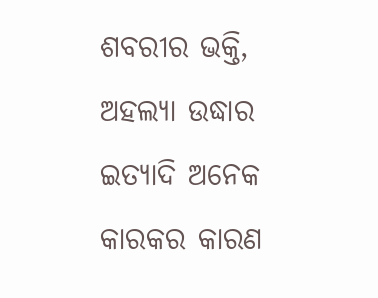ଶବରୀର ଭକ୍ତି, ଅହଲ୍ୟା ଉଦ୍ଧାର ଇତ୍ୟାଦି ଅନେକ କାରକର କାରଣ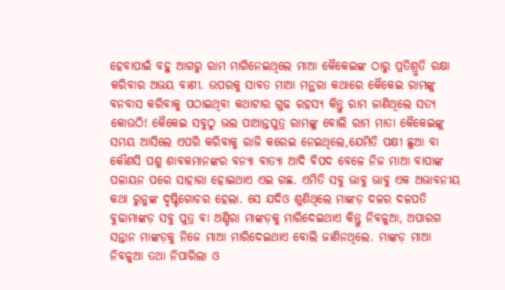ହେବାପାଇଁ ବହୁ ଆଗରୁ ରାମ ମାଗିନେଇଥିଲେ ମାଆ କୈକେଇଙ୍କ ଠାରୁ ପ୍ରତିଶ୍ରୁତି ରକ୍ଷା କରିବାର ଅଭୟ ବାଣୀ. ଉପରକୁ ସାବତ ମାଆ ମନ୍ଥରା କଥାରେ କୈକେଇ ରାମଙ୍କୁ ବନବାସ କରିବାକୁ ପଠାଇଥିବା କଥାଟାର ଗୁଢ ରହସ୍ୟ କିନ୍ତୁ ରାମ ଜାଣିଥିଲେ ସତ୍ୟ କୋଉଠି! କୈକେଇ ସବୁଠୁ ଭଲ ପାଆନ୍ତପୁତ୍ର ରାମଙ୍କୁ ବୋଲି ରାମ ମାତା କୈକେଇଙ୍କୁ ସମୟ ଆସିଲେ ଏପରି କରିବାକୁ ରାଜି କରେଇ ନେଇଥିଲେ,ଯେମିତି ପକ୍ଷୀ ଛୁଆ ବା କୌଣସି ପଶୁ ଶାବକମାନଙ୍କର ବନ୍ୟା ବାତ୍ୟା ଆଦି ବିପଦ ବେଳେ ନିଜ ମାଆ ବାପାଙ୍କ ପଳାୟନ ପରେ ସାହାରା ହୋଇଥାଏ ଏଇ ଗଛ. ଏମିତି ସବୁ ଭାବୁ ଭାବୁ ଏକ ଅଭାବନୀୟ କଥା ରୁନୁଙ୍କ ଦୃଷ୍ଟିଗୋଚର ହେଲା. ସେ ଯଦିଓ ଶୁଣିଥିଲେ ମାଙ୍କଡ଼ ଦଳର ଦଳପତି ବୁଢାମାଙ୍କଡ଼ ସବୁ ପୁତ୍ର ବା ଅଣ୍ଡିରା ମାଙ୍କଡ଼କୁ ମାରିଦେଇଥାଏ କିନ୍ତୁ ନିବଳୁଆ, ଅପାରଗ ସନ୍ତାନ ମାଙ୍କଡ଼କୁ ନିଜେ ମାଆ ମାରିଦେଇଥାଏ ବୋଲି ଜାଣିନଥିଲେ. ମାଙ୍କଡ଼ ମାଆ ନିବଳୁଆ ତଥା ନିପାରିଲା ଓ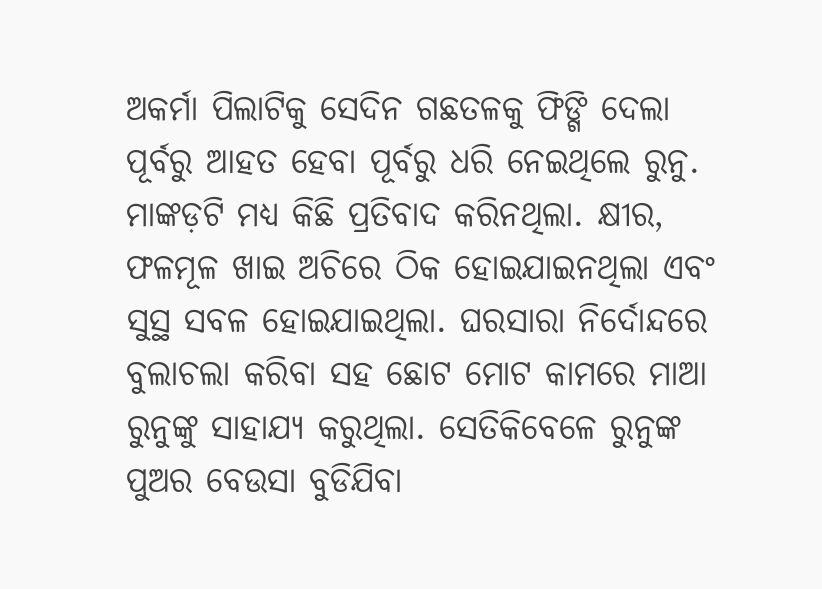ଅକର୍ମା ପିଲାଟିକୁ ସେଦିନ ଗଛତଳକୁ ଫିଙ୍ଗି ଦେଲା ପୂର୍ବରୁ ଆହତ ହେବା ପୂର୍ବରୁ ଧରି ନେଇଥିଲେ ରୁନୁ. ମାଙ୍କଡ଼ଟି ମଧ୍ୟ କିଛି ପ୍ରତିବାଦ କରିନଥିଲା. କ୍ଷୀର, ଫଳମୂଳ ଖାଇ ଅଚିରେ ଠିକ ହୋଇଯାଇନଥିଲା ଏବଂ ସୁସ୍ଥ ସବଳ ହୋଇଯାଇଥିଲା. ଘରସାରା ନିର୍ଦୋନ୍ଦରେ ବୁଲାଚଲା କରିବା ସହ ଛୋଟ ମୋଟ କାମରେ ମାଆ ରୁନୁଙ୍କୁ ସାହାଯ୍ୟ କରୁଥିଲା. ସେତିକିବେଳେ ରୁନୁଙ୍କ ପୁଅର ବେଉସା ବୁଡିଯିବା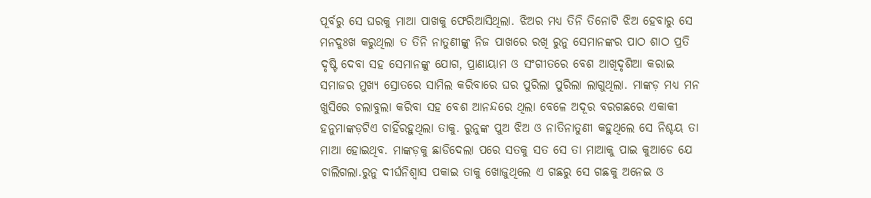ପୂର୍ବରୁ ସେ ଘରକୁ ମାଆ ପାଖକୁ ଫେରିଆସିଥିଲା. ଝିଅର ମଧ୍ୟ ତିନି ତିନୋଟି ଝିଅ ହେବାରୁ ସେ ମନଦୁଃଖ କରୁଥିଲା ତ ତିନି ନାତୁଣୀଙ୍କୁ ନିଜ ପାଖରେ ରଖି ରୁନୁ ସେମାନଙ୍କର ପାଠ ଶାଠ ପ୍ରତି ଦୃଷ୍ଟି ଦେବା ସହ ସେମାନଙ୍କୁ ଯୋଗ, ପ୍ରାଣାୟାମ ଓ ସଂଗୀତରେ ବେଶ ଆଖିଦୃଶିଆ କରାଇ ସମାଜର ମୁଖ୍ୟ ସ୍ରୋତରେ ସାମିଲ କରିବାରେ ଘର ପୁରିଲା ପୁରିଲା ଲାଗୁଥିଲା. ମାଙ୍କଡ଼ ମଧ୍ୟ ମନ ଖୁସିରେ ଚଲାବୁଲା କରିବା ସହ ବେଶ ଆନନ୍ଦରେ ଥିଲା ବେଳେ ଅଦୂର ବରଗଛରେ ଏକାକୀ ହନୁମାଙ୍କଡ଼ଟିଏ ଚାହିଁରହୁଥିଲା ତାକୁ. ରୁନୁଙ୍କ ପୁଅ ଝିଅ ଓ ନାତିନାତୁଣୀ କହୁଥିଲେ ସେ ନିଶ୍ଚୟ ତା ମାଆ ହୋଇଥିବ. ମାଙ୍କଡ଼କୁ ଛାଡିଦେଲା ପରେ ସତକୁ ସତ ସେ ତା ମାଆକୁ ପାଇ କୁଆଡେ ଯେ ଚାଲିଗଲା.ରୁନୁ ଦୀର୍ଘନିଶ୍ୱାସ ପକାଇ ତାକୁ ଖୋଜୁଥିଲେ ଏ ଗଛରୁ ସେ ଗଛକୁ ଅନେଇ ଓ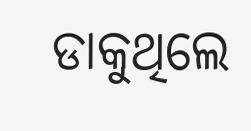ଡାକୁଥିଲେ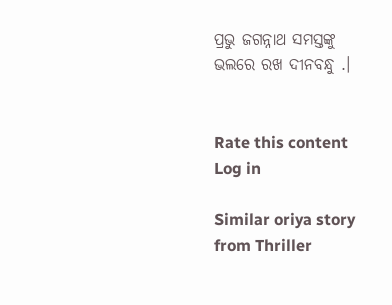ପ୍ରଭୁ ଜଗନ୍ନାଥ ସମସ୍ତଙ୍କୁ ଭଲରେ ରଖ ଦୀନବନ୍ଧୁ .।


Rate this content
Log in

Similar oriya story from Thriller